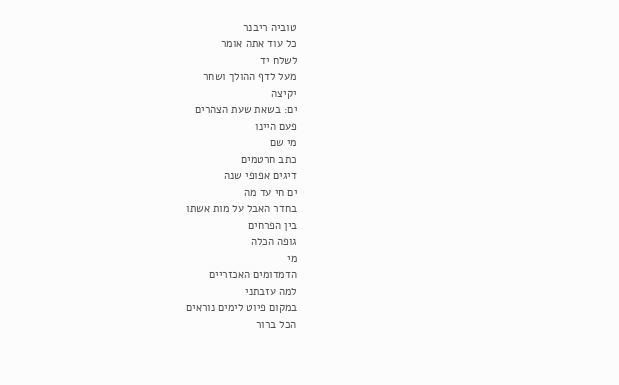טוביה ריבנר
כל עוד אתה אומר
לשלח יד
מעל לדף ההולך ושחר
יקיצה
ים: בשאת שעת הצהרים
פעם היינו
מי שם
כתב חרטמים
דיגים אפופי שנה
ים חי עד מה
בחדר האבל על מות אשתו
בין הפרחים
גופה הכלה
מי
הדמדומים האכזריים
למה עזבתני
במקום פיוט לימים נוראים
הכל ברור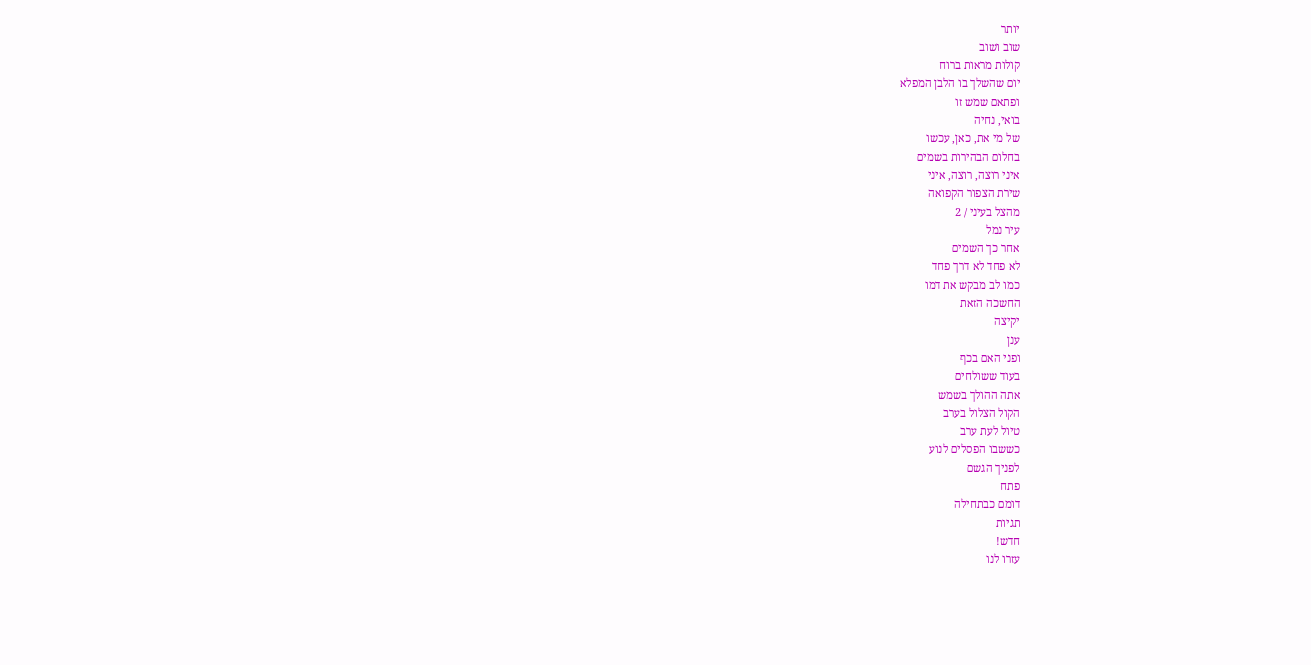יותר
שוב ושוב
קולות מראות ברוח
יום שהשלך בו הלבן המפלא
ופתאם שמש זו
בואי, נחיה
של מי את, כאן, עכשו
בחלום הבהירות בשמים
איני רוצה, רוצה, איני
שירת הצפור הקפואה
מהצל בעיני / 2
עיר נמל
אחר כך השמים
לא פחד לא דרך פחד
כמו לב מבקש את דמו
החשכה הזאת
יקיצה
ענן
ופני האם בכף
בעוד ששולחים
אתה ההולך בשמש
הקול הצלול בערב
טיול לעת ערב
כששבו הפסלים לנוע
לפניך הגשם
פתח
דומם כבתחילה
תגיות
חדש!
עזרו לנו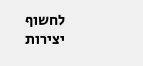לחשוף יצירות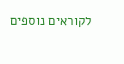לקוראים נוספים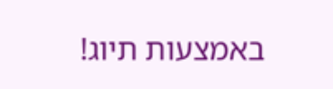באמצעות תיוג!